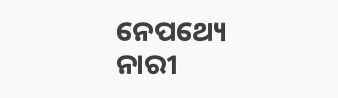ନେପଥ୍ୟେ ନାରୀ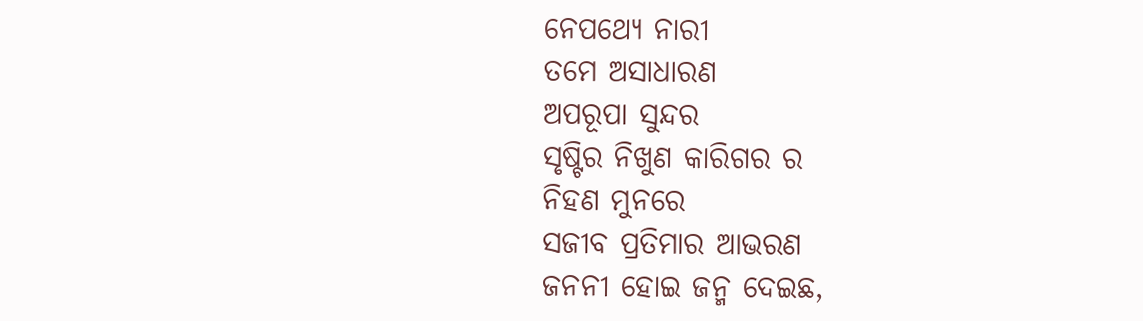ନେପଥ୍ୟେ ନାରୀ
ତମେ ଅସାଧାରଣ
ଅପରୂପା ସୁନ୍ଦର
ସୃଷ୍ଟିର ନିଖୁଣ କାରିଗର ର
ନିହଣ ମୁନରେ
ସଜୀବ ପ୍ରତିମାର ଆଭରଣ
ଜନନୀ ହୋଇ ଜନ୍ମ ଦେଇଛ,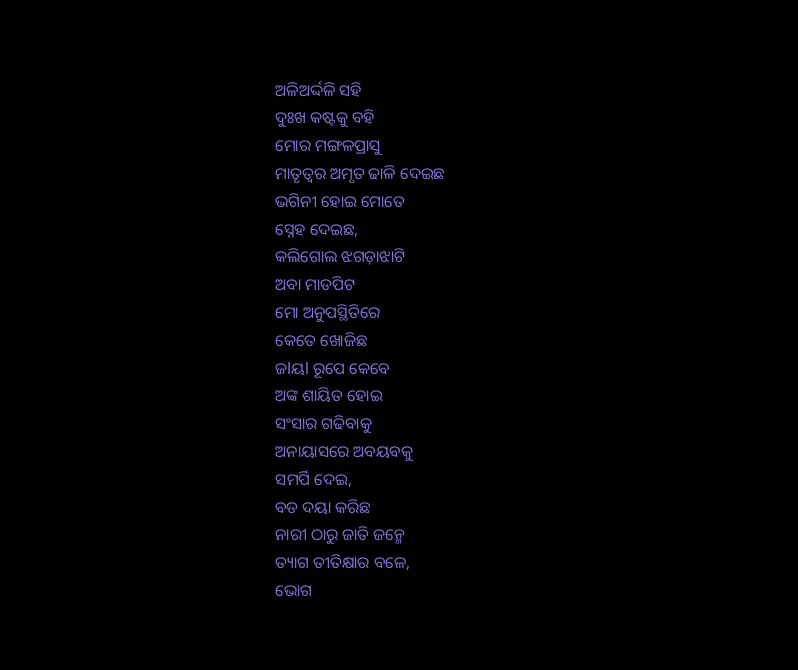ଅଳିଅର୍ଦ୍ଦଳି ସହି
ଦୁଃଖ କଷ୍ଟକୁ ବହି
ମୋର ମଙ୍ଗଳପ୍ରାସୁ
ମାତୃତ୍ବର ଅମୃତ ଢାଳି ଦେଇଛ
ଭଗିନୀ ହୋଇ ମୋତେ
ସ୍ନେହ ଦେଇଛ,
କଲିଗୋଲ ଝଗଡ଼ାଝାଟି
ଅବା ମାଡପିଟ
ମୋ ଅନୁପସ୍ଥିତିରେ
କେତେ ଖୋଜିଛ
ଜlୟl ରୂପେ କେବେ
ଅଙ୍କ ଶାୟିତ ହୋଇ
ସଂସାର ଗଢିବାକୁ
ଅନାୟାସରେ ଅବୟବକୁ
ସମର୍ପି ଦେଇ,
ବଡ ଦୟା କରିଛ
ନାରୀ ଠାରୁ ଜାତି ଜନ୍ମେ
ତ୍ୟାଗ ତୀତିକ୍ଷାର ବଳେ,
ଭୋଗ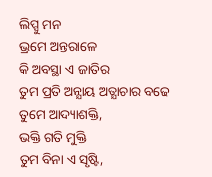ଲିପ୍ସୁ ମନ
ଭ୍ରମେ ଅନ୍ତରାଳେ
କି ଅବସ୍ଥା ଏ ଜାତିର
ତୁମ ପ୍ରତି ଅନ୍ଯାୟ ଅତ୍ଯାଚାର ବଢେ
ତୁମେ ଆଦ୍ୟାଶକ୍ତି,
ଭକ୍ତି ଗତି ମୁକ୍ତି
ତୁମ ବିନା ଏ ସୃଷ୍ଟି,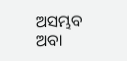ଅସମ୍ଭବ ଅବା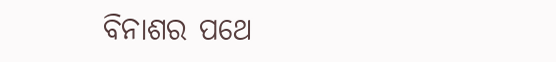ବିନାଶର ପଥେ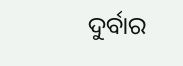ଦୁର୍ବାର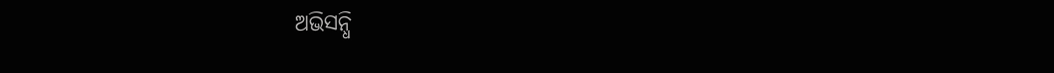ଅଭିସନ୍ଧି